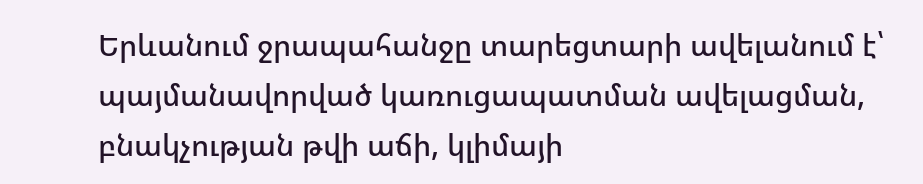Երևանում ջրապահանջը տարեցտարի ավելանում է՝ պայմանավորված կառուցապատման ավելացման, բնակչության թվի աճի, կլիմայի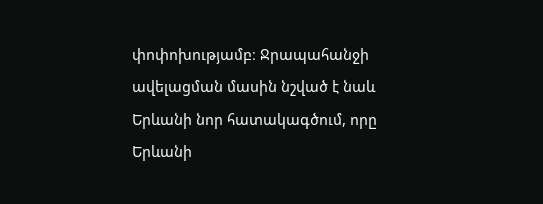փոփոխությամբ։ Ջրապահանջի ավելացման մասին նշված է նաև Երևանի նոր հատակագծում, որը Երևանի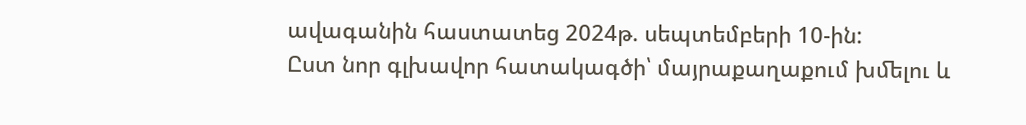ավագանին հաստատեց 2024թ. սեպտեմբերի 10-ին:
Ըստ նոր գլխավոր հատակագծի՝ մայրաքաղաքում խﬔլու և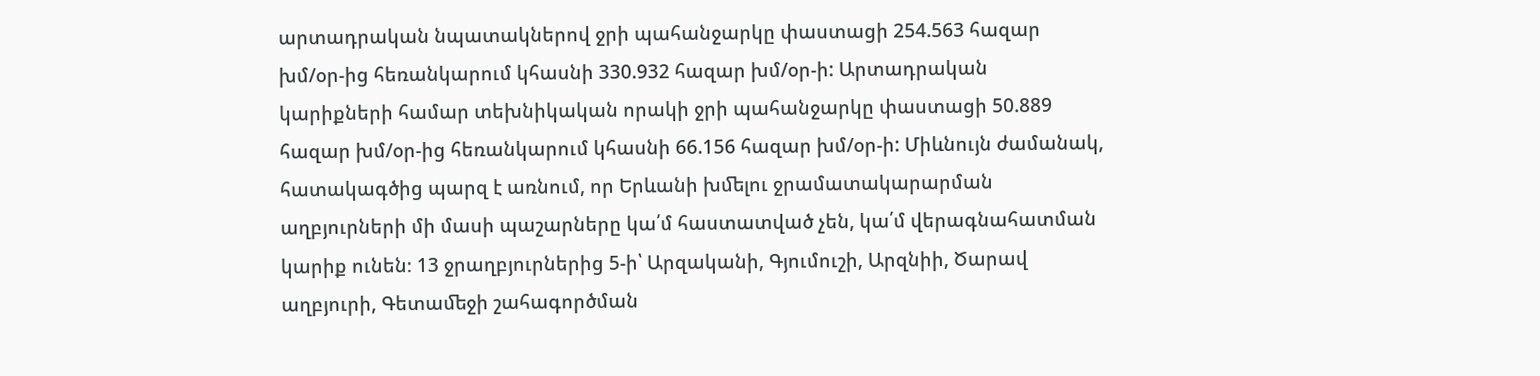արտադրական նպատակներով ջրի պահանջարկը փաստացի 254.563 հազար խմ/օր-ից հեռանկարում կհասնի 330.932 հազար խմ/օր-ի: Արտադրական կարիքների համար տեխնիկական որակի ջրի պահանջարկը փաստացի 50.889 հազար խմ/օր-ից հեռանկարում կհասնի 66.156 հազար խմ/օր-ի: Միևնույն ժամանակ, հատակագծից պարզ է առնում, որ Երևանի խﬔլու ջրամատակարարման աղբյուրների մի մասի պաշարները կա՛մ հաստատված չեն, կա՛մ վերագնահատման կարիք ունեն։ 13 ջրաղբյուրներից 5-ի՝ Արզականի, Գյումուշի, Արզնիի, Ծարավ աղբյուրի, Գետաﬔջի շահագործման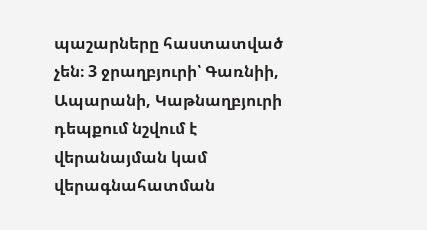պաշարները հաստատված չեն։ 3 ջրաղբյուրի՝ Գառնիի, Ապարանի, Կաթնաղբյուրի դեպքում նշվում է վերանայման կամ վերագնահատման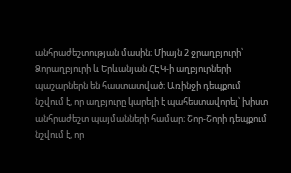անհրաժեշտության մասին։ Միայն 2 ջրաղբյուրի՝ Ձորաղբյուրի և Երևանյան ՀԷԿ-ի աղբյուրների պաշարներն են հաստատված։ Առինջի դեպքում նշվում է, որ աղբյուրը կարելի է պահեստավորել՝ խիստ անհրաժեշտ պայմանների համար։ Շոր-Շորի դեպքում նշվում է, որ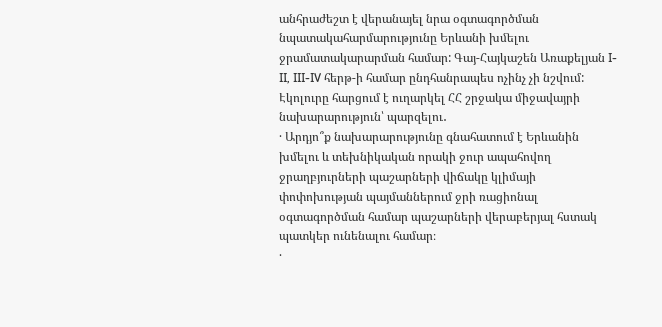անհրաժեշտ է վերանայել նրա օգտագործման նպատակահարմարությունը Երևանի խﬔլու ջրամատակարարման համար: Գայ-Հայկաշեն Առաքելյան I-II, III-IV հերթ-ի համար ընդհանրապես ոչինչ չի նշվում:
Էկոլուրը հարցում է ուղարկել ՀՀ շրջակա միջավայրի նախարարություն՝ պարզելու․
· Արդյո՞ք նախարարությունը գնահատում է Երևանին խմելու և տեխնիկական որակի ջուր ապահովող ջրաղբյուրների պաշարների վիճակը կլիմայի փոփոխության պայմաններում ջրի ռացիոնալ օգտագործման համար պաշարների վերաբերյալ հստակ պատկեր ունենալու համար։
·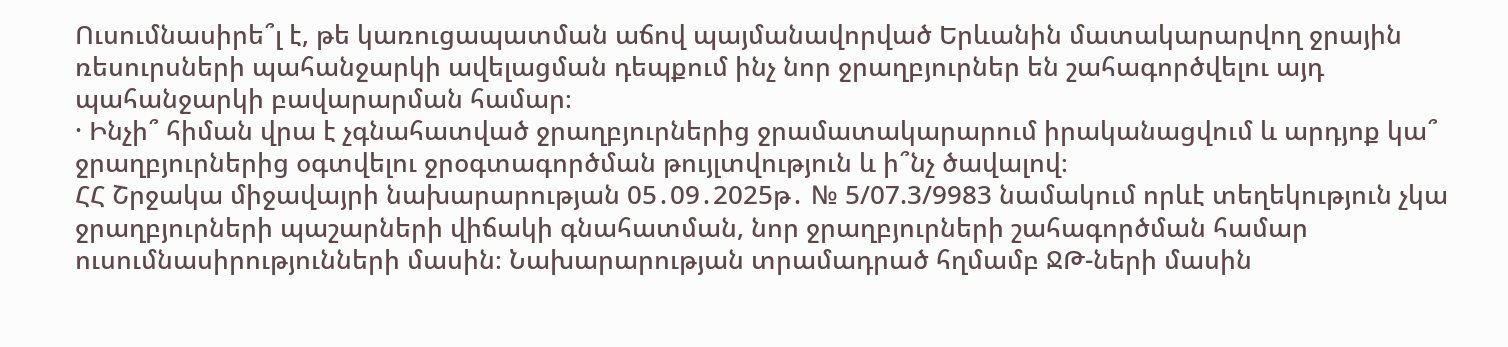Ուսումնասիրե՞լ է, թե կառուցապատման աճով պայմանավորված Երևանին մատակարարվող ջրային ռեսուրսների պահանջարկի ավելացման դեպքում ինչ նոր ջրաղբյուրներ են շահագործվելու այդ պահանջարկի բավարարման համար։
· Ինչի՞ հիման վրա է չգնահատված ջրաղբյուրներից ջրամատակարարում իրականացվում և արդյոք կա՞ ջրաղբյուրներից օգտվելու ջրօգտագործման թույլտվություն և ի՞նչ ծավալով։
ՀՀ Շրջակա միջավայրի նախարարության 05․09․2025թ․ № 5/07.3/9983 նամակում որևէ տեղեկություն չկա ջրաղբյուրների պաշարների վիճակի գնահատման, նոր ջրաղբյուրների շահագործման համար ուսումնասիրությունների մասին։ Նախարարության տրամադրած հղմամբ ՋԹ-ների մասին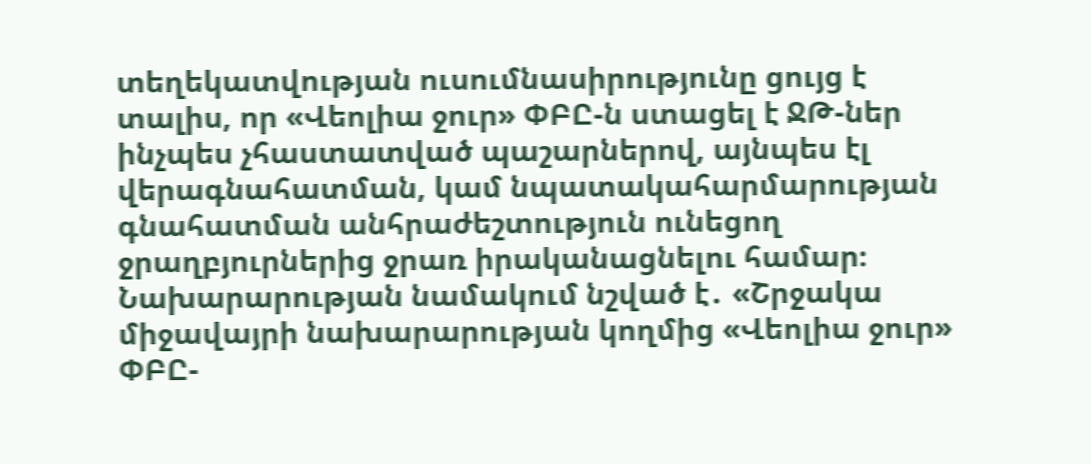տեղեկատվության ուսումնասիրությունը ցույց է տալիս, որ «Վեոլիա ջուր» ՓԲԸ-ն ստացել է ՋԹ-ներ ինչպես չհաստատված պաշարներով, այնպես էլ վերագնահատման, կամ նպատակահարմարության գնահատման անհրաժեշտություն ունեցող ջրաղբյուրներից ջրառ իրականացնելու համար։ Նախարարության նամակում նշված է․ «Շրջակա միջավայրի նախարարության կողմից «Վեոլիա ջուր» ՓԲԸ-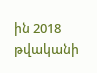ին 2018 թվականի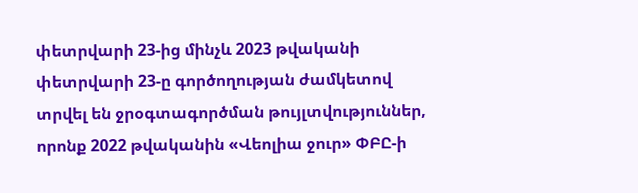փետրվարի 23-ից մինչև 2023 թվականի փետրվարի 23-ը գործողության ժամկետով տրվել են ջրօգտագործման թույլտվություններ, որոնք 2022 թվականին «Վեոլիա ջուր» ՓԲԸ-ի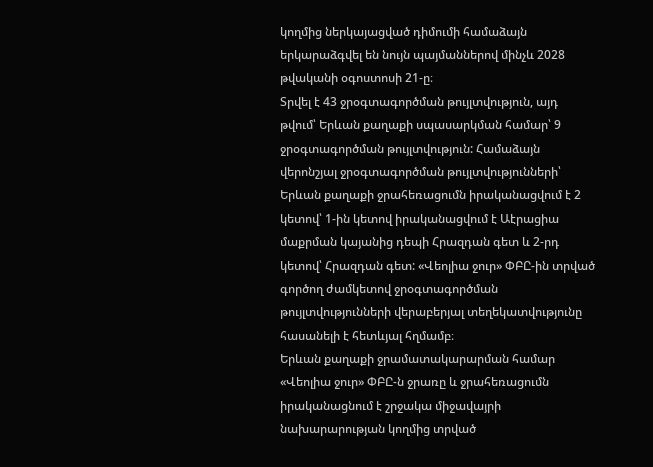կողմից ներկայացված դիմումի համաձայն երկարաձգվել են նույն պայմաններով մինչև 2028 թվականի օգոստոսի 21-ը։
Տրվել է 43 ջրօգտագործման թույլտվություն, այդ թվում՝ Երևան քաղաքի սպասարկման համար՝ 9 ջրօգտագործման թույլտվություն: Համաձայն վերոնշյալ ջրօգտագործման թույլտվությունների՝ Երևան քաղաքի ջրահեռացումն իրականացվում է 2 կետով՝ 1-ին կետով իրականացվում է Աէրացիա մաքրման կայանից դեպի Հրազդան գետ և 2-րդ կետով՝ Հրազդան գետ: «Վեոլիա ջուր» ՓԲԸ-ին տրված գործող ժամկետով ջրօգտագործման թույլտվությունների վերաբերյալ տեղեկատվությունը հասանելի է հետևյալ հղմամբ։
Երևան քաղաքի ջրամատակարարման համար «Վեոլիա ջուր» ՓԲԸ-ն ջրառը և ջրահեռացումն իրականացնում է շրջակա միջավայրի նախարարության կողմից տրված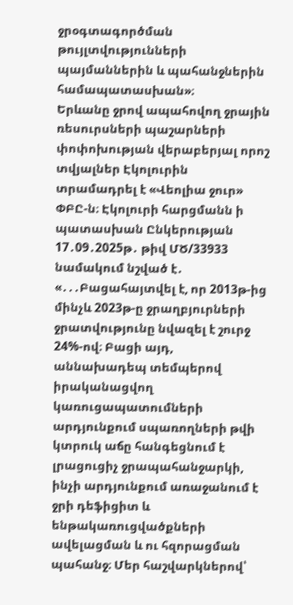ջրօգտագործման թույլտվությունների պայմաններին և պահանջներին համապատասխան»։
Երևանը ջրով ապահովող ջրային ռեսուրսների պաշարների փոփոխության վերաբերյալ որոշ տվյալներ Էկոլուրին տրամադրել է «Վեոլիա ջուր» ՓԲԸ-ն։ Էկոլուրի հարցմանն ի պատասխան Ընկերության 17․09․2025թ․ թիվ ՄԾ/33933 նամակում նշված է․ «․․․Բացահայտվել է, որ 2013թ-ից մինչև 2023թ-ը ջրաղբյուրների ջրատվությունը նվազել է շուրջ 24%-ով։ Բացի այդ, աննախադեպ տեմպերով իրականացվող կառուցապատումների արդյունքում սպառողների թվի կտրուկ աճը հանգեցնում է լրացուցիչ ջրապահանջարկի, ինչի արդյունքում առաջանում է ջրի դեֆիցիտ և ենթակառուցվածքների ավելացման և ու հզորացման պահանջ։ Մեր հաշվարկներով՝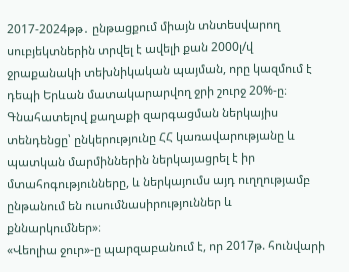2017-2024թթ․ ընթացքում միայն տնտեսվարող սուբյեկտներին տրվել է ավելի քան 2000լ/վ ջրաքանակի տեխնիկական պայման, որը կազմում է դեպի Երևան մատակարարվող ջրի շուրջ 20%-ը։ Գնահատելով քաղաքի զարգացման ներկայիս տենդենցը՝ ընկերությունը ՀՀ կառավարությանը և պատկան մարմիններին ներկայացրել է իր մտահոգությունները, և ներկայումս այդ ուղղությամբ ընթանում են ուսումնասիրություններ և քննարկումներ»։
«Վեոլիա ջուր»-ը պարզաբանում է, որ 2017թ. հունվարի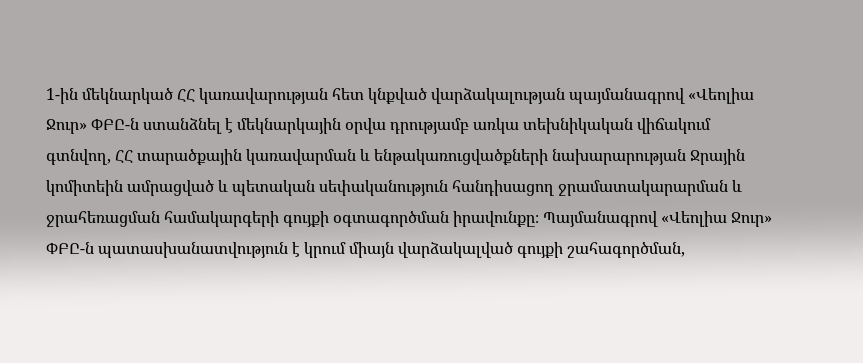1-ին մեկնարկած ՀՀ կառավարության հետ կնքված վարձակալության պայմանագրով «Վեոլիա Ջուր» ՓԲԸ-ն ստանձնել է մեկնարկային օրվա դրությամբ առկա տեխնիկական վիճակում գտնվող, ՀՀ տարածքային կառավարման և ենթակառուցվածքների նախարարության Ջրային կոմիտեին ամրացված և պետական սեփականություն հանդիսացող ջրամատակարարման և ջրահեռացման համակարգերի գույքի օգտագործման իրավունքը։ Պայմանագրով «Վեոլիա Ջուր» ՓԲԸ-ն պատասխանատվություն է կրում միայն վարձակալված գույքի շահագործման,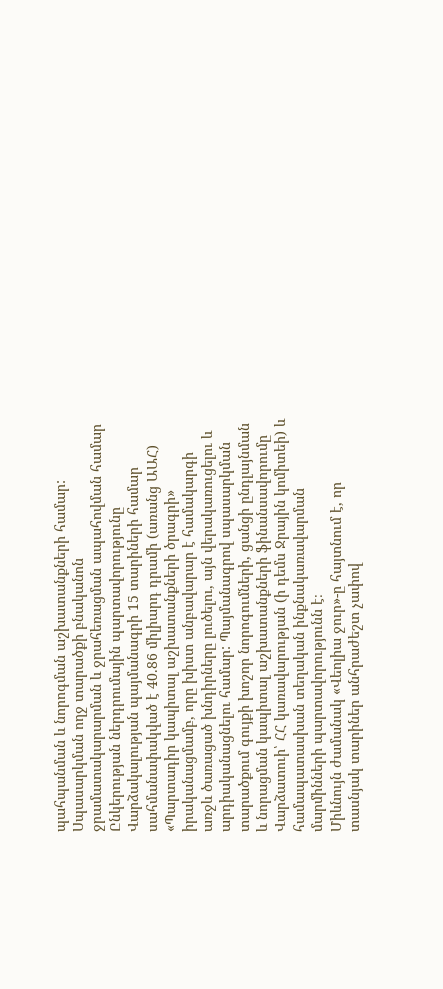պահպանման և նորոգման աշխատանքների համար: Սպասարկման ողջ տարածքի բնականոն ջրամատակարարման և ջրահեռացման ապահովման համար Ընկերության ներդրումային պարտավորությունը Վարձակալության պայմանագրի 15 տարիների համար սահմանափակված է 40.86 միլիարդ դրամի (առանց ԱԱՀ) «Պարտադիր կապիտալ աշխատանքների ծրագրի» իրականացմամբ, որը խիստ անբավարար է համակարգի առջև ծառացած խնդիրները լուծելու, այն վերակառուցելու և արդիականացնելու համար: Պայմանագրով սպասարկման տարածքում գույքի խոշոր նորոգումների, ցանցի ընդլայնման և նորացման կապիտալ աշխատանքների ֆինանսավորումը Վարձատուի՝ ՀՀ կառավարության (ի դեմս Ջրային կոմիտեի) և համապատասխան տեղական ինքնակառավարման մարմինների պարտավորությունն է։
Միևնույն ժամանակ «Վեոլիա ջուր»-ը հայտնում է, որ տասնյակ տարիներ անհրաժեշտ չափով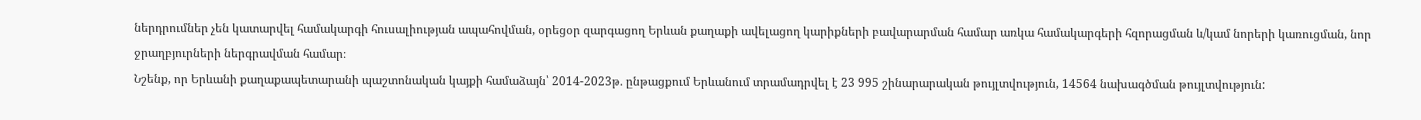ներդրումներ չեն կատարվել համակարգի հուսալիության ապահովման, օրեցօր զարգացող Երևան քաղաքի ավելացող կարիքների բավարարման համար առկա համակարգերի հզորացման և/կամ նորերի կառուցման, նոր ջրաղբյուրների ներգրավման համար։
Նշենք, որ Երևանի քաղաքապետարանի պաշտոնական կայքի համաձայն՝ 2014-2023թ․ ընթացքում Երևանում տրամադրվել է 23 995 շինարարական թույլտվություն, 14564 նախագծման թույլտվություն: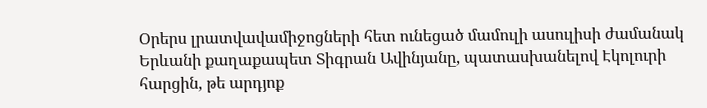Օրերս լրատվավամիջոցների հետ ունեցած մամուլի ասուլիսի ժամանակ Երևանի քաղաքապետ Տիգրան Ավինյանը, պատասխանելով Էկոլուրի հարցին, թե արդյոք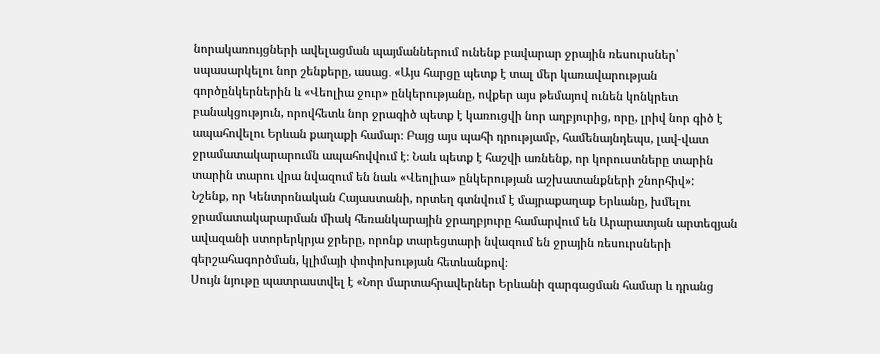նորակառույցների ավելացման պայմաններում ունենք բավարար ջրային ռեսուրսներ՝ սպասարկելու նոր շենքերը, ասաց․ «Այս հարցը պետք է տալ մեր կառավարության գործընկերներին և «Վեոլիա ջուր» ընկերությանը, ովքեր այս թեմայով ունեն կոնկրետ բանակցություն, որովհետև նոր ջրագիծ պետք է կառուցվի նոր աղբյուրից, որը, լրիվ նոր գիծ է ապահովելու Երևան քաղաքի համար։ Բայց այս պահի դրությամբ, համենայնդեպս, լավ-վատ ջրամատակարարումն ապահովվում է։ Նաև պետք է հաշվի առնենք, որ կորուստները տարին տարին տարու վրա նվազում են նաև «Վեոլիա» ընկերության աշխատանքների շնորհիվ»:
Նշենք, որ Կենտրոնական Հայաստանի, որտեղ գտնվում է մայրաքաղաք Երևանը, խմելու ջրամատակարարման միակ հեռանկարային ջրաղբյուրը համարվում են Արարատյան արտեզյան ավազանի ստորերկրյա ջրերը, որոնք տարեցտարի նվազում են ջրային ռեսուրսների գերշահագործման, կլիմայի փոփոխության հետևանքով։
Սույն նյութը պատրաստվել է «Նոր մարտահրավերներ Երևանի զարգացման համար և դրանց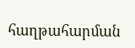հաղթահարման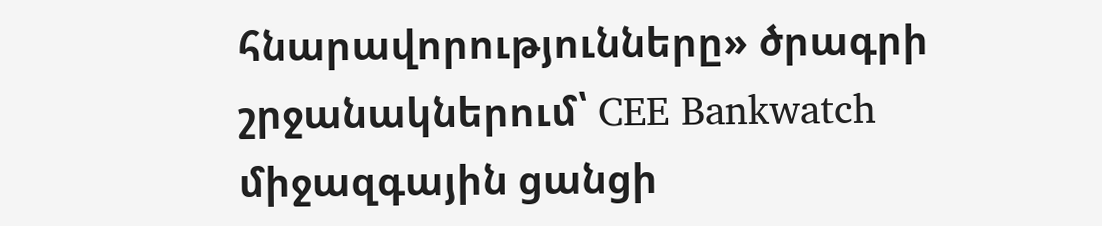հնարավորությունները» ծրագրի շրջանակներում՝ CEE Bankwatch միջազգային ցանցի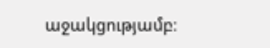աջակցությամբ։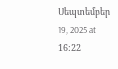Սեպտեմբեր 19, 2025 at 16:22